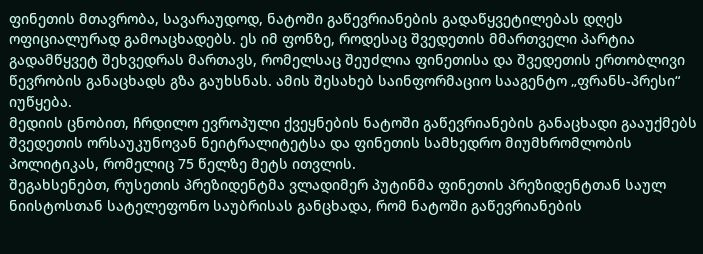ფინეთის მთავრობა, სავარაუდოდ, ნატოში გაწევრიანების გადაწყვეტილებას დღეს ოფიციალურად გამოაცხადებს. ეს იმ ფონზე, როდესაც შვედეთის მმართველი პარტია გადამწყვეტ შეხვედრას მართავს, რომელსაც შეუძლია ფინეთისა და შვედეთის ერთობლივი წევრობის განაცხადს გზა გაუხსნას. ამის შესახებ საინფორმაციო სააგენტო „ფრანს-პრესი“ იუწყება.
მედიის ცნობით, ჩრდილო ევროპული ქვეყნების ნატოში გაწევრიანების განაცხადი გააუქმებს შვედეთის ორსაუკუნოვან ნეიტრალიტეტსა და ფინეთის სამხედრო მიუმხრომლობის პოლიტიკას, რომელიც 75 წელზე მეტს ითვლის.
შეგახსენებთ, რუსეთის პრეზიდენტმა ვლადიმერ პუტინმა ფინეთის პრეზიდენტთან საულ ნიისტოსთან სატელეფონო საუბრისას განცხადა, რომ ნატოში გაწევრიანების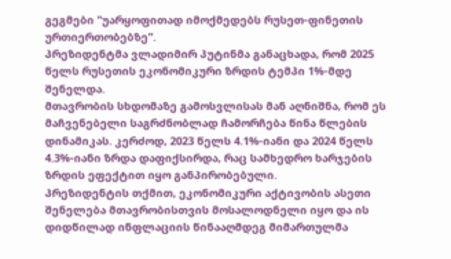გეგმები "უარყოფითად იმოქმედებს რუსეთ-ფინეთის ურთიერთობებზე".
პრეზიდენტმა ვლადიმირ პუტინმა განაცხადა, რომ 2025 წელს რუსეთის ეკონომიკური ზრდის ტემპი 1%-მდე შენელდა.
მთავრობის სხდომაზე გამოსვლისას მან აღნიშნა, რომ ეს მაჩვენებელი საგრძნობლად ჩამორჩება წინა წლების დინამიკას. კერძოდ, 2023 წელს 4.1%-იანი და 2024 წელს 4.3%-იანი ზრდა დაფიქსირდა, რაც სამხედრო ხარჯების ზრდის ეფექტით იყო განპირობებული.
პრეზიდენტის თქმით, ეკონომიკური აქტივობის ასეთი შენელება მთავრობისთვის მოსალოდნელი იყო და ის დიდწილად ინფლაციის წინააღმდეგ მიმართულმა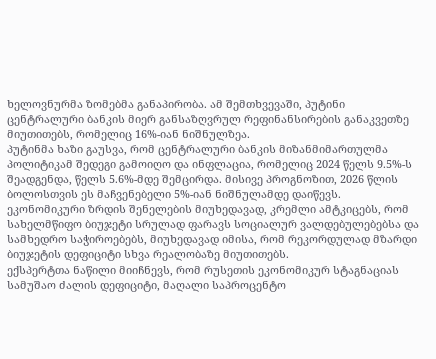ხელოვნურმა ზომებმა განაპირობა. ამ შემთხვევაში, პუტინი ცენტრალური ბანკის მიერ განსაზღვრულ რეფინანსირების განაკვეთზე მიუთითებს, რომელიც 16%-იან ნიშნულზეა.
პუტინმა ხაზი გაუსვა, რომ ცენტრალური ბანკის მიზანმიმართულმა პოლიტიკამ შედეგი გამოიღო და ინფლაცია, რომელიც 2024 წელს 9.5%-ს შეადგენდა, წელს 5.6%-მდე შემცირდა. მისივე პროგნოზით, 2026 წლის ბოლოსთვის ეს მაჩვენებელი 5%-იან ნიშნულამდე დაიწევს.
ეკონომიკური ზრდის შენელების მიუხედავად, კრემლი ამტკიცებს, რომ სახელმწიფო ბიუჯეტი სრულად ფარავს სოციალურ ვალდებულებებსა და სამხედრო საჭიროებებს, მიუხედავად იმისა, რომ რეკორდულად მზარდი ბიუჯეტის დეფიციტი სხვა რეალობაზე მიუთითებს.
ექსპერტთა ნაწილი მიიჩნევს, რომ რუსეთის ეკონომიკურ სტაგნაციას სამუშაო ძალის დეფიციტი, მაღალი საპროცენტო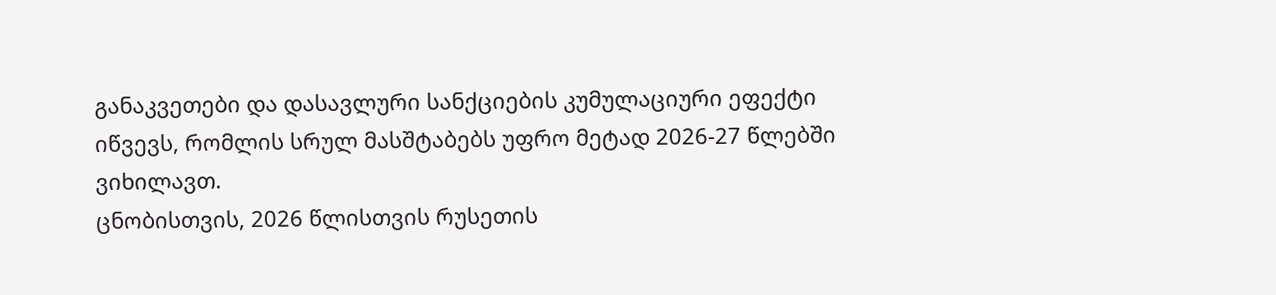განაკვეთები და დასავლური სანქციების კუმულაციური ეფექტი იწვევს, რომლის სრულ მასშტაბებს უფრო მეტად 2026-27 წლებში ვიხილავთ.
ცნობისთვის, 2026 წლისთვის რუსეთის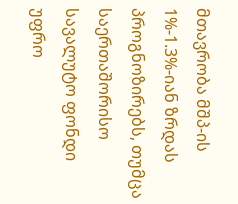მთავრობა მშპ-ის 1%-1.3%-იან ზრდას პროგნოზირებს, თუმცა საერთაშორისო სავალუტო ფონდი უფრო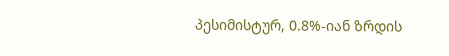პესიმისტურ, 0.8%-იან ზრდის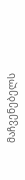მაჩვენებელს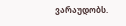ვარაუდობს.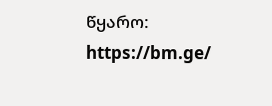წყარო: https://bm.ge/